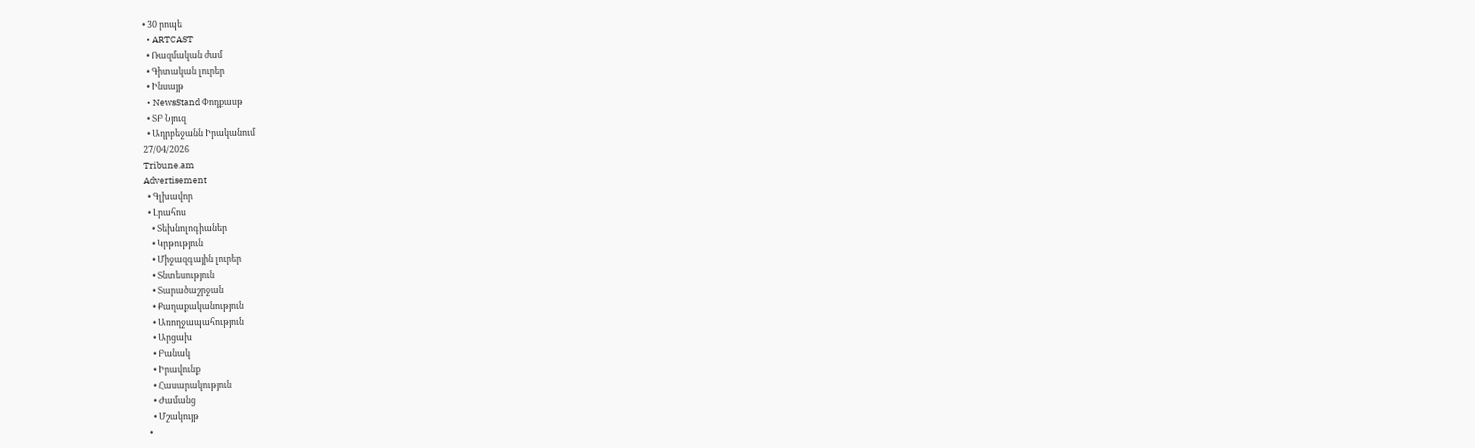• 30 րոպե
  • ARTCAST
  • Ռազմական ժամ
  • Գիտական լուրեր
  • Ինսայթ
  • NewsStand Փոդքասթ
  • ՏԲ Նյուզ
  • Ադրբեջանն Իրականում
27/04/2026
Tribune.am
Advertisement
  • Գլխավոր
  • Լրահոս
    • Տեխնոլոգիաներ
    • Կրթություն
    • Միջազգային լուրեր
    • Տնտեսություն
    • Տարածաշրջան
    • Քաղաքականություն
    • Առողջապահություն
    • Արցախ
    • Բանակ
    • Իրավունք
    • Հասարակություն
    • Ժամանց
    • Մշակույթ
  •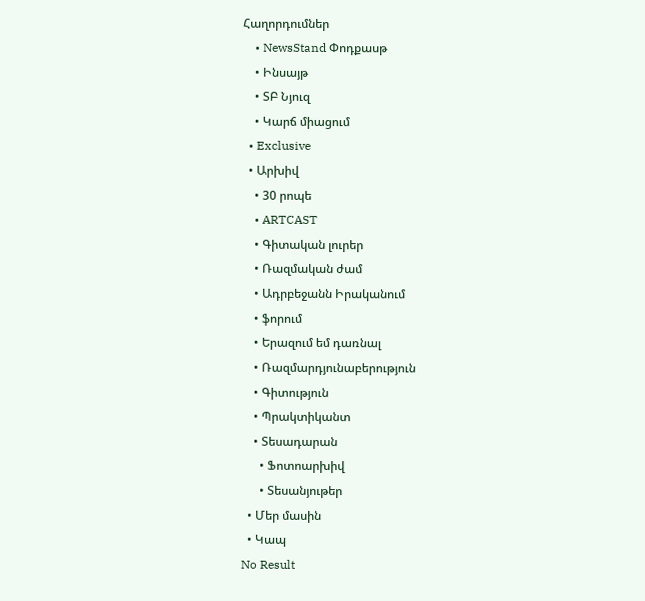Հաղորդումներ
    • NewsStand Փոդքասթ
    • Ինսայթ
    • ՏԲ Նյուզ
    • Կարճ միացում
  • Exclusive
  • Արխիվ
    • 30 րոպե
    • ARTCAST
    • Գիտական լուրեր
    • Ռազմական ժամ
    • Ադրբեջանն Իրականում
    • ֆորում
    • Երազում եմ դառնալ
    • Ռազմարդյունաբերություն
    • Գիտություն
    • Պրակտիկանտ
    • Տեսադարան
      • Ֆոտոարխիվ
      • Տեսանյութեր
  • Մեր մասին
  • Կապ
No Result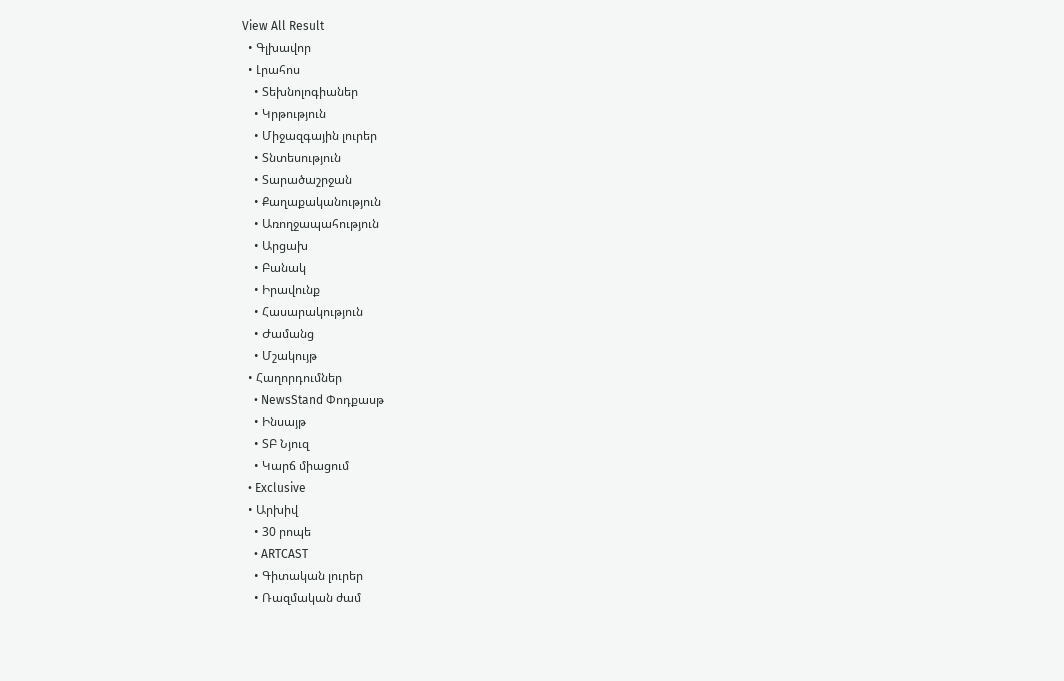View All Result
  • Գլխավոր
  • Լրահոս
    • Տեխնոլոգիաներ
    • Կրթություն
    • Միջազգային լուրեր
    • Տնտեսություն
    • Տարածաշրջան
    • Քաղաքականություն
    • Առողջապահություն
    • Արցախ
    • Բանակ
    • Իրավունք
    • Հասարակություն
    • Ժամանց
    • Մշակույթ
  • Հաղորդումներ
    • NewsStand Փոդքասթ
    • Ինսայթ
    • ՏԲ Նյուզ
    • Կարճ միացում
  • Exclusive
  • Արխիվ
    • 30 րոպե
    • ARTCAST
    • Գիտական լուրեր
    • Ռազմական ժամ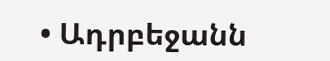• Ադրբեջանն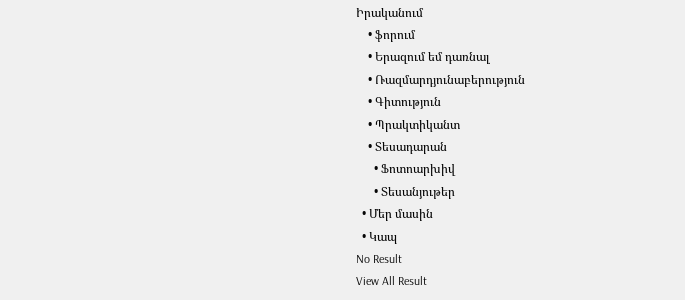Իրականում
    • ֆորում
    • Երազում եմ դառնալ
    • Ռազմարդյունաբերություն
    • Գիտություն
    • Պրակտիկանտ
    • Տեսադարան
      • Ֆոտոարխիվ
      • Տեսանյութեր
  • Մեր մասին
  • Կապ
No Result
View All Result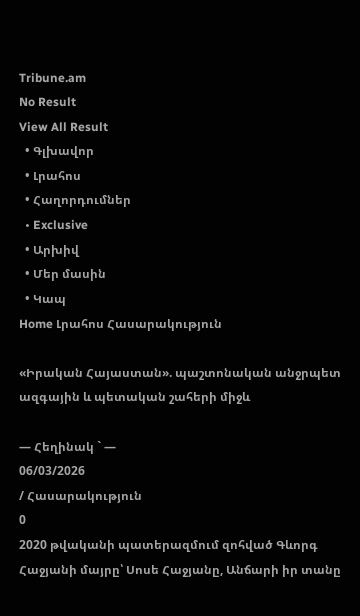Tribune.am
No Result
View All Result
  • Գլխավոր
  • Լրահոս
  • Հաղորդումներ
  • Exclusive
  • Արխիվ
  • Մեր մասին
  • Կապ
Home Լրահոս Հասարակություն

«Իրական Հայաստան». պաշտոնական անջրպետ ազգային և պետական շահերի միջև

— Հեղինակ ` —
06/03/2026
/ Հասարակություն
0
2020 թվականի պատերազմում զոհված Գևորգ Հաջյանի մայրը՝ Սոսե Հաջյանը, Անճարի իր տանը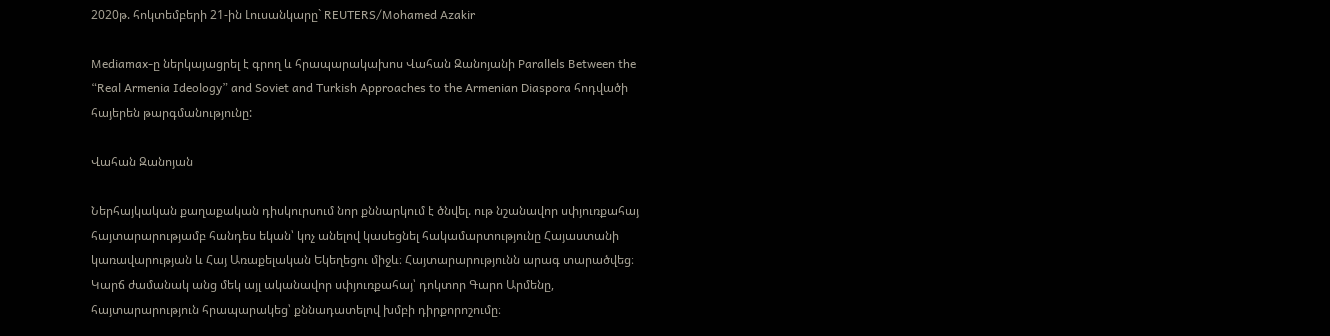2020թ. հոկտեմբերի 21-ին Լուսանկարը` REUTERS/Mohamed Azakir

Mediamax-ը ներկայացրել է գրող և հրապարակախոս Վահան Զանոյանի Parallels Between the “Real Armenia Ideology” and Soviet and Turkish Approaches to the Armenian Diaspora հոդվածի հայերեն թարգմանությունը:

Վահան Զանոյան

Ներհայկական քաղաքական դիսկուրսում նոր քննարկում է ծնվել. ութ նշանավոր սփյուռքահայ հայտարարությամբ հանդես եկան՝ կոչ անելով կասեցնել հակամարտությունը Հայաստանի կառավարության և Հայ Առաքելական Եկեղեցու միջև։ Հայտարարությունն արագ տարածվեց։ Կարճ ժամանակ անց մեկ այլ ականավոր սփյուռքահայ՝ դոկտոր Գարո Արմենը, հայտարարություն հրապարակեց՝ քննադատելով խմբի դիրքորոշումը։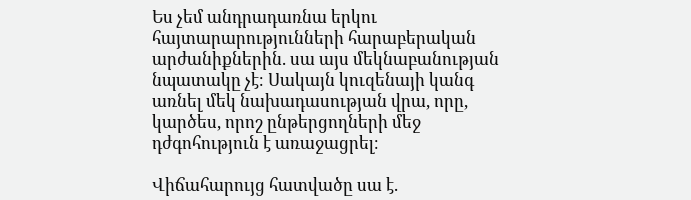Ես չեմ անդրադառնա երկու հայտարարությունների հարաբերական արժանիքներին. սա այս մեկնաբանության նպատակը չէ։ Սակայն կուզենայի կանգ առնել մեկ նախադասության վրա, որը, կարծես, որոշ ընթերցողների մեջ դժգոհություն է առաջացրել։

Վիճահարույց հատվածը սա է.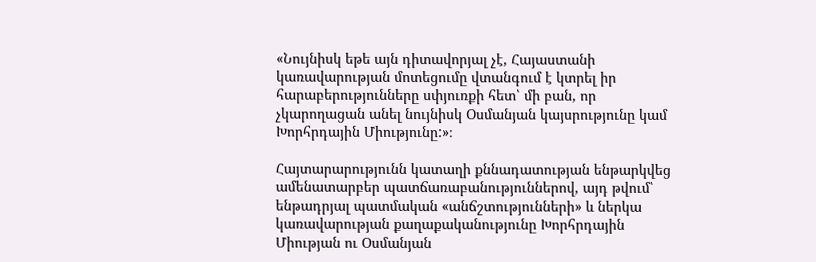«Նույնիսկ եթե այն դիտավորյալ չէ, Հայաստանի կառավարության մոտեցումը վտանգում է կտրել իր հարաբերությունները սփյուռքի հետ՝ մի բան, որ չկարողացան անել նույնիսկ Օսմանյան կայսրությունը կամ Խորհրդային Միությունը:»։

Հայտարարությունն կատաղի քննադատության ենթարկվեց ամենատարբեր պատճառաբանություններով, այդ թվում՝ ենթադրյալ պատմական «անճշտությունների» և ներկա կառավարության քաղաքականությունը Խորհրդային Միության ու Օսմանյան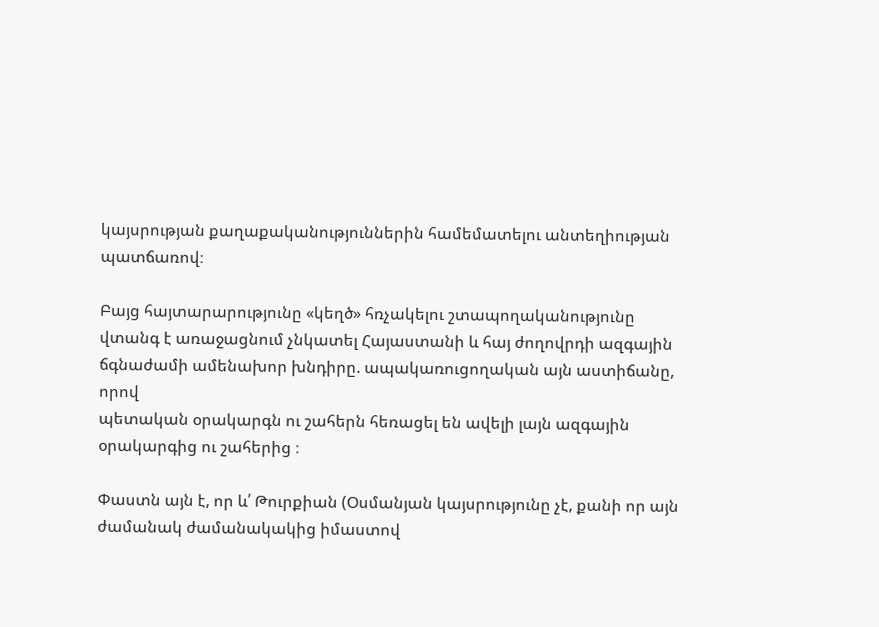կայսրության քաղաքականություններին համեմատելու անտեղիության պատճառով։

Բայց հայտարարությունը «կեղծ» հռչակելու շտապողականությունը վտանգ է առաջացնում չնկատել Հայաստանի և հայ ժողովրդի ազգային ճգնաժամի ամենախոր խնդիրը. ապակառուցողական այն աստիճանը, որով
պետական օրակարգն ու շահերն հեռացել են ավելի լայն ազգային օրակարգից ու շահերից ։

Փաստն այն է, որ և՛ Թուրքիան (Օսմանյան կայսրությունը չէ, քանի որ այն ժամանակ ժամանակակից իմաստով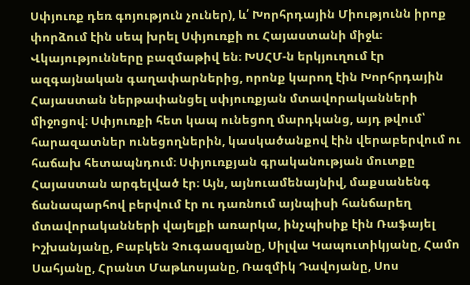Սփյուռք դեռ գոյություն չուներ), և՛ Խորհրդային Միությունն իրոք փորձում էին սեպ խրել Սփյուռքի ու Հայաստանի միջև։ Վկայությունները բազմաթիվ են։ ԽՍՀՄ-ն երկյուղում էր ազգայնական գաղափարներից, որոնք կարող էին Խորհրդային Հայաստան ներթափանցել սփյուռքյան մտավորականների միջոցով։ Սփյուռքի հետ կապ ունեցող մարդկանց, այդ թվում՝ հարազատներ ունեցողներին, կասկածանքով էին վերաբերվում ու հաճախ հետապնդում։ Սփյուռքյան գրականության մուտքը Հայաստան արգելված էր։ Այն, այնուամենայնիվ, մաքսանենգ ճանապարհով բերվում էր ու դառնում այնպիսի հանճարեղ մտավորականների վայելքի առարկա, ինչպիսիք էին Ռաֆայել Իշխանյանը, Բաբկեն Չուգասզյանը, Սիլվա Կապուտիկյանը, Համո Սահյանը, Հրանտ Մաթևոսյանը, Ռազմիկ Դավոյանը, Սոս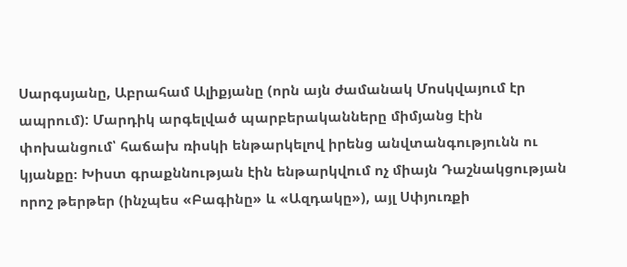Սարգսյանը, Աբրահամ Ալիքյանը (որն այն ժամանակ Մոսկվայում էր ապրում): Մարդիկ արգելված պարբերականները միմյանց էին փոխանցում՝ հաճախ ռիսկի ենթարկելով իրենց անվտանգությունն ու կյանքը։ Խիստ գրաքննության էին ենթարկվում ոչ միայն Դաշնակցության որոշ թերթեր (ինչպես «Բագինը» և «Ազդակը»), այլ Սփյուռքի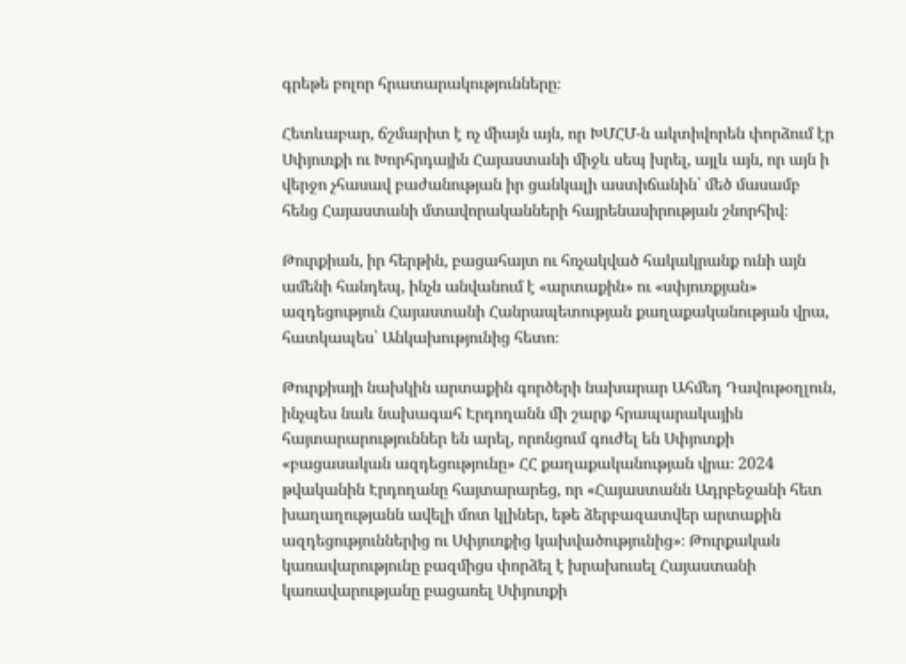գրեթե բոլոր հրատարակությունները։

Հետևաբար, ճշմարիտ է ոչ միայն այն, որ ԽՄՀՄ-ն ակտիվորեն փորձում էր Սփյուռքի ու Խորհրդային Հայաստանի միջև սեպ խրել, այլև այն, որ այն ի վերջո չհասավ բաժանության իր ցանկալի աստիճանին՝ մեծ մասամբ հենց Հայաստանի մտավորականների հայրենասիրության շնորհիվ։

Թուրքիան, իր հերթին, բացահայտ ու հռչակված հակակրանք ունի այն ամենի հանդեպ, ինչն անվանում է «արտաքին» ու «սփյուռքյան» ազդեցություն Հայաստանի Հանրապետության քաղաքականության վրա, հատկապես՝ Անկախությունից հետո։

Թուրքիայի նախկին արտաքին գործերի նախարար Ահմեդ Դավութօղլուն, ինչպես նաև նախագահ Էրդողանն մի շարք հրապարակային հայտարարություններ են արել, որոնցում գուժել են Սփյուռքի «բացասական ազդեցությունը» ՀՀ քաղաքականության վրա։ 2024 թվականին Էրդողանը հայտարարեց, որ «Հայաստանն Ադրբեջանի հետ խաղաղությանն ավելի մոտ կլիներ, եթե ձերբազատվեր արտաքին ազդեցություններից ու Սփյուռքից կախվածությունից»։ Թուրքական կառավարությունը բազմիցս փորձել է խրախուսել Հայաստանի կառավարությանը բացառել Սփյուռքի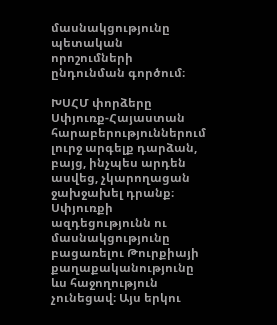մասնակցությունը պետական որոշումների ընդունման գործում։

ԽՍՀՄ փորձերը Սփյուռք-Հայաստան հարաբերություններում լուրջ արգելք դարձան, բայց, ինչպես արդեն ասվեց, չկարողացան ջախջախել դրանք։ Սփյուռքի ազդեցությունն ու մասնակցությունը բացառելու Թուրքիայի քաղաքականությունը ևս հաջողություն չունեցավ։ Այս երկու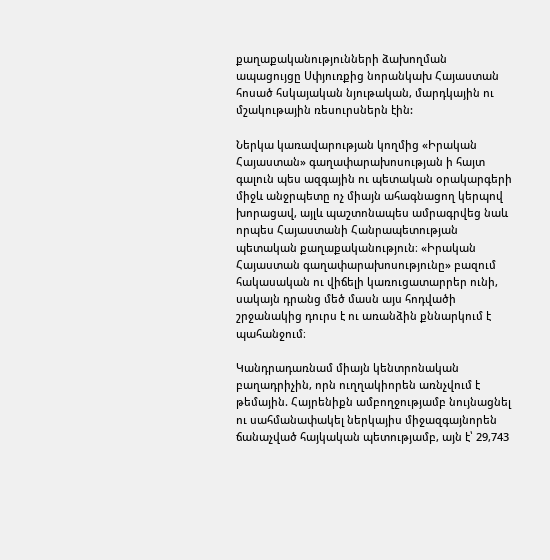քաղաքականությունների ձախողման ապացույցը Սփյուռքից նորանկախ Հայաստան հոսած հսկայական նյութական, մարդկային ու մշակութային ռեսուրսներն էին:

Ներկա կառավարության կողմից «Իրական Հայաստան» գաղափարախոսության ի հայտ գալուն պես ազգային ու պետական օրակարգերի միջև անջրպետը ոչ միայն ահագնացող կերպով խորացավ, այլև պաշտոնապես ամրագրվեց նաև որպես Հայաստանի Հանրապետության պետական քաղաքականություն։ «Իրական Հայաստան գաղափարախոսությունը» բազում հակասական ու վիճելի կառուցատարրեր ունի, սակայն դրանց մեծ մասն այս հոդվածի շրջանակից դուրս է ու առանձին քննարկում է պահանջում։

Կանդրադառնամ միայն կենտրոնական բաղադրիչին, որն ուղղակիորեն առնչվում է թեմային. Հայրենիքն ամբողջությամբ նույնացնել ու սահմանափակել ներկայիս միջազգայնորեն ճանաչված հայկական պետությամբ, այն է՝ 29,743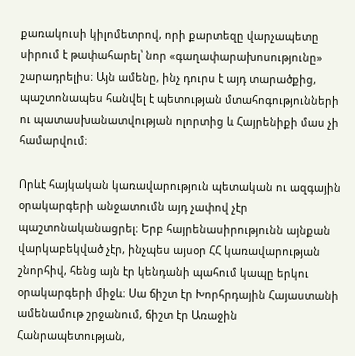քառակուսի կիլոմետրով, որի քարտեզը վարչապետը սիրում է թափահարել՝ նոր «գաղափարախոսությունը» շարադրելիս։ Այն ամենը, ինչ դուրս է այդ տարածքից, պաշտոնապես հանվել է պետության մտահոգությունների ու պատասխանատվության ոլորտից և Հայրենիքի մաս չի համարվում։

Որևէ հայկական կառավարություն պետական ու ազգային օրակարգերի անջատումն այդ չափով չէր պաշտոնականացրել։ Երբ հայրենասիրությունն այնքան վարկաբեկված չէր, ինչպես այսօր ՀՀ կառավարության շնորհիվ, հենց այն էր կենդանի պահում կապը երկու օրակարգերի միջև։ Սա ճիշտ էր Խորհրդային Հայաստանի ամենամութ շրջանում, ճիշտ էր Առաջին Հանրապետության,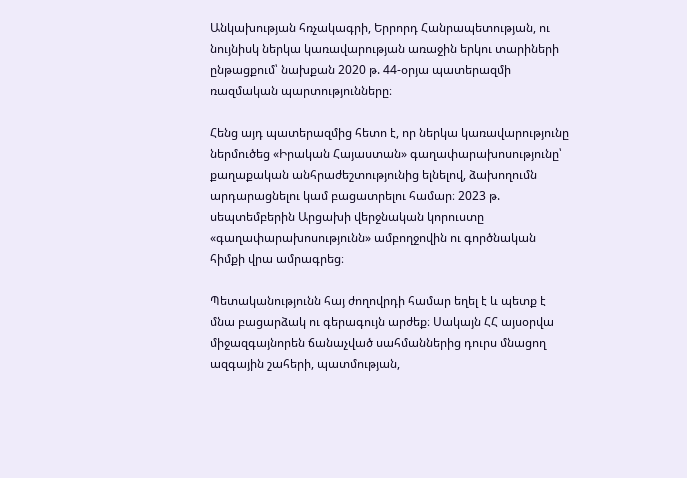Անկախության հռչակագրի, Երրորդ Հանրապետության, ու նույնիսկ ներկա կառավարության առաջին երկու տարիների ընթացքում՝ նախքան 2020 թ. 44-օրյա պատերազմի ռազմական պարտությունները։

Հենց այդ պատերազմից հետո է, որ ներկա կառավարությունը ներմուծեց «Իրական Հայաստան» գաղափարախոսությունը՝ քաղաքական անհրաժեշտությունից ելնելով, ձախողումն արդարացնելու կամ բացատրելու համար։ 2023 թ. սեպտեմբերին Արցախի վերջնական կորուստը «գաղափարախոսությունն» ամբողջովին ու գործնական հիմքի վրա ամրագրեց։

Պետականությունն հայ ժողովրդի համար եղել է և պետք է մնա բացարձակ ու գերագույն արժեք։ Սակայն ՀՀ այսօրվա միջազգայնորեն ճանաչված սահմաններից դուրս մնացող ազգային շահերի, պատմության,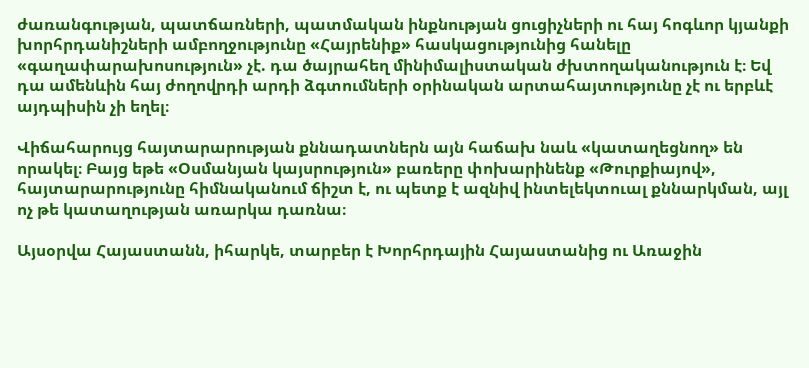ժառանգության, պատճառների, պատմական ինքնության ցուցիչների ու հայ հոգևոր կյանքի խորհրդանիշների ամբողջությունը «Հայրենիք» հասկացությունից հանելը «գաղափարախոսություն» չէ. դա ծայրահեղ մինիմալիստական ժխտողականություն է։ Եվ դա ամենևին հայ ժողովրդի արդի ձգտումների օրինական արտահայտությունը չէ ու երբևէ այդպիսին չի եղել։

Վիճահարույց հայտարարության քննադատներն այն հաճախ նաև «կատաղեցնող» են որակել։ Բայց եթե «Օսմանյան կայսրություն» բառերը փոխարինենք «Թուրքիայով», հայտարարությունը հիմնականում ճիշտ է, ու պետք է ազնիվ ինտելեկտուալ քննարկման, այլ ոչ թե կատաղության առարկա դառնա։

Այսօրվա Հայաստանն, իհարկե, տարբեր է Խորհրդային Հայաստանից ու Առաջին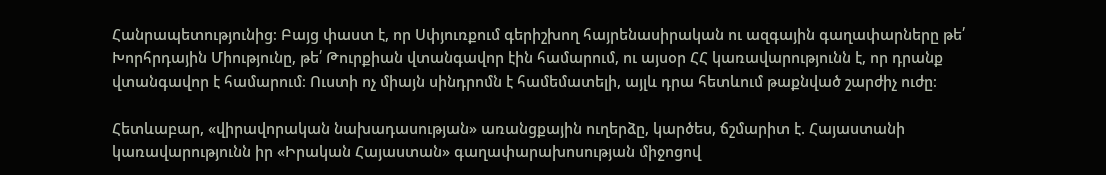Հանրապետությունից։ Բայց փաստ է, որ Սփյուռքում գերիշխող հայրենասիրական ու ազգային գաղափարները թե՛ Խորհրդային Միությունը, թե՛ Թուրքիան վտանգավոր էին համարում, ու այսօր ՀՀ կառավարությունն է, որ դրանք վտանգավոր է համարում։ Ուստի ոչ միայն սինդրոմն է համեմատելի, այլև դրա հետևում թաքնված շարժիչ ուժը։

Հետևաբար, «վիրավորական նախադասության» առանցքային ուղերձը, կարծես, ճշմարիտ է. Հայաստանի կառավարությունն իր «Իրական Հայաստան» գաղափարախոսության միջոցով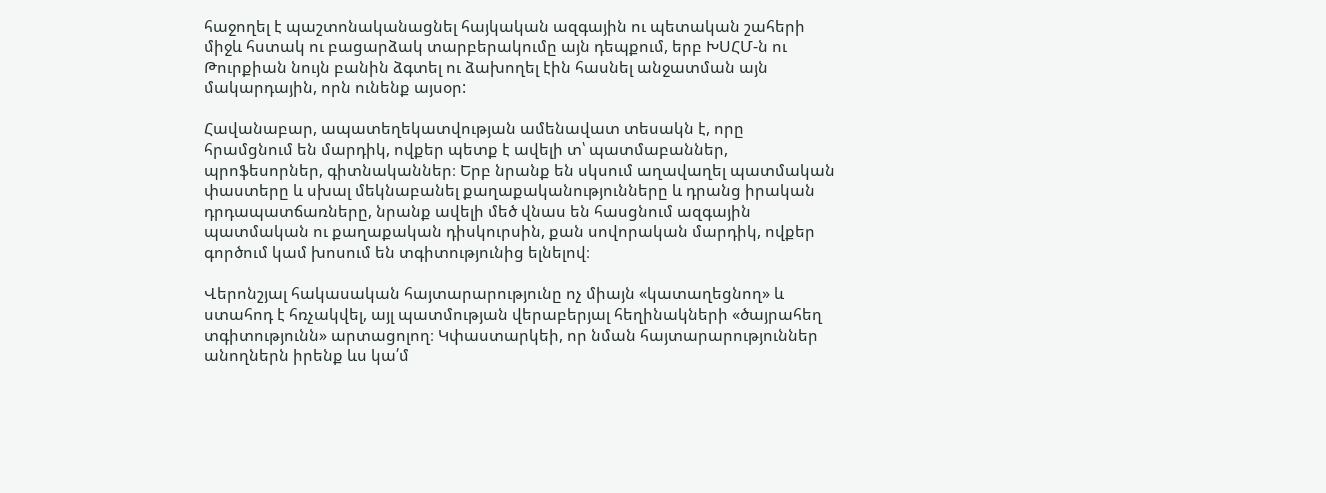հաջողել է պաշտոնականացնել հայկական ազգային ու պետական շահերի միջև հստակ ու բացարձակ տարբերակումը այն դեպքում, երբ ԽՍՀՄ-ն ու Թուրքիան նույն բանին ձգտել ու ձախողել էին հասնել անջատման այն մակարդային, որն ունենք այսօր:

Հավանաբար, ապատեղեկատվության ամենավատ տեսակն է, որը հրամցնում են մարդիկ, ովքեր պետք է ավելի տ՝ պատմաբաններ, պրոֆեսորներ, գիտնականներ։ Երբ նրանք են սկսում աղավաղել պատմական փաստերը և սխալ մեկնաբանել քաղաքականությունները և դրանց իրական դրդապատճառները, նրանք ավելի մեծ վնաս են հասցնում ազգային պատմական ու քաղաքական դիսկուրսին, քան սովորական մարդիկ, ովքեր գործում կամ խոսում են տգիտությունից ելնելով։

Վերոնշյալ հակասական հայտարարությունը ոչ միայն «կատաղեցնող» և ստահոդ է հռչակվել, այլ պատմության վերաբերյալ հեղինակների «ծայրահեղ տգիտությունն» արտացոլող։ Կփաստարկեի, որ նման հայտարարություններ անողներն իրենք ևս կա՛մ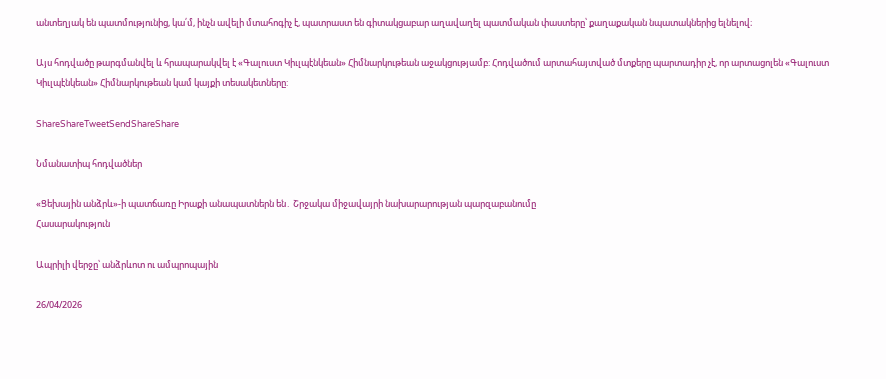անտեղյակ են պատմությունից, կա՛մ, ինչն ավելի մտահոգիչ է, պատրաստ են գիտակցաբար աղավաղել պատմական փաստերը՝ քաղաքական նպատակներից ելնելով։

Այս հոդվածը թարգմանվել և հրապարակվել է «Գալուստ Կիւլպէնկեան» Հիմնարկութեան աջակցությամբ: Հոդվածում արտահայտված մտքերը պարտադիր չէ, որ արտացոլեն «Գալուստ Կիւլպէնկեան» Հիմնարկութեան կամ կայքի տեսակետները:

ShareShareTweetSendShareShare

Նմանատիպ հոդվածներ

«Ցեխային անձրև»-ի պատճառը Իրաքի անապատներն են․ Շրջակա միջավայրի նախարարության պարզաբանումը
Հասարակություն

Ապրիլի վերջը՝ անձրևոտ ու ամպրոպային

26/04/2026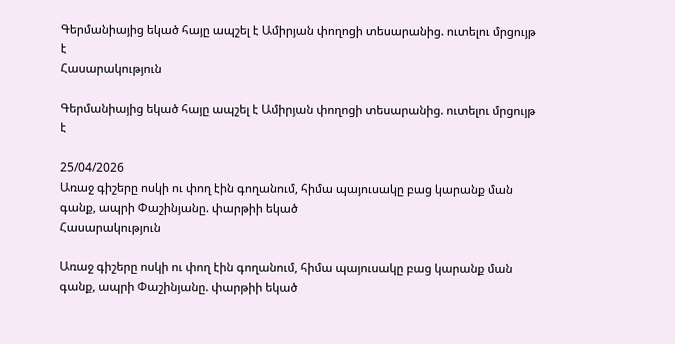Գերմանիայից եկած հայը ապշել է Ամիրյան փողոցի տեսարանից. ուտելու մրցույթ է
Հասարակություն

Գերմանիայից եկած հայը ապշել է Ամիրյան փողոցի տեսարանից. ուտելու մրցույթ է

25/04/2026
Առաջ գիշերը ոսկի ու փող էին գողանում, հիմա պայուսակը բաց կարանք ման գանք, ապրի Փաշինյանը. փարթիի եկած
Հասարակություն

Առաջ գիշերը ոսկի ու փող էին գողանում, հիմա պայուսակը բաց կարանք ման գանք, ապրի Փաշինյանը. փարթիի եկած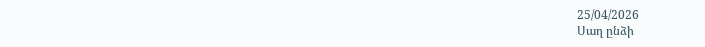25/04/2026
Սաղ ընձի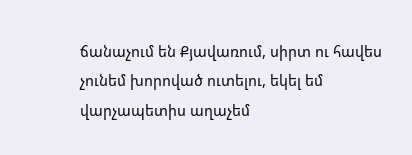ճանաչում են Քյավառում, սիրտ ու հավես չունեմ խորոված ուտելու, եկել եմ վարչապետիս աղաչեմ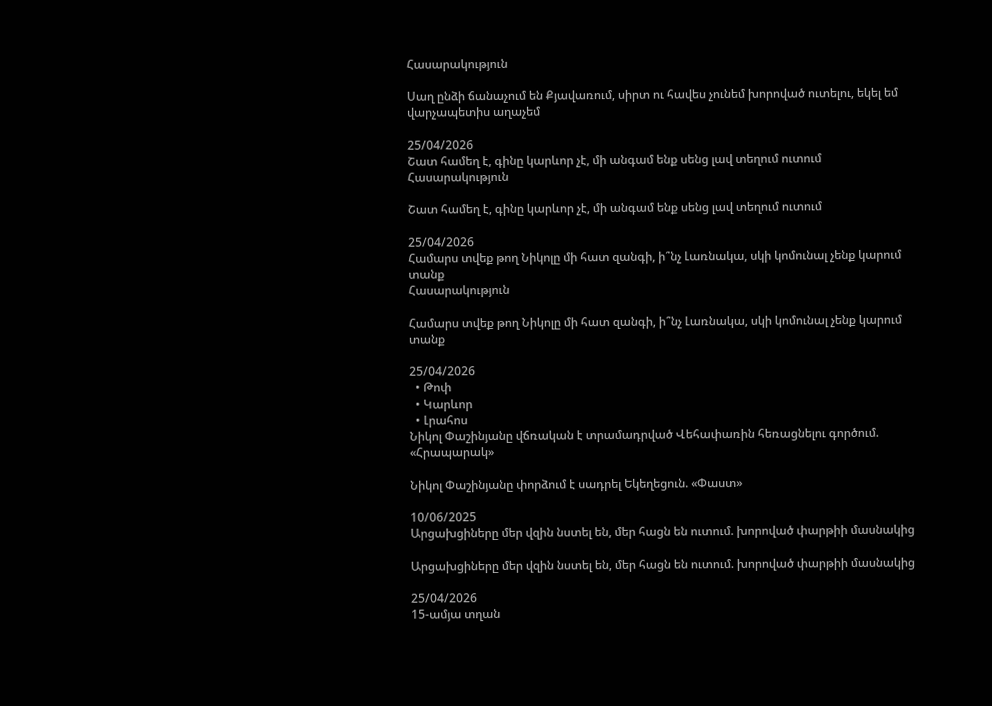Հասարակություն

Սաղ ընձի ճանաչում են Քյավառում, սիրտ ու հավես չունեմ խորոված ուտելու, եկել եմ վարչապետիս աղաչեմ

25/04/2026
Շատ համեղ է, գինը կարևոր չէ, մի անգամ ենք սենց լավ տեղում ուտում
Հասարակություն

Շատ համեղ է, գինը կարևոր չէ, մի անգամ ենք սենց լավ տեղում ուտում

25/04/2026
Համարս տվեք թող Նիկոլը մի հատ զանգի, ի՞նչ Լառնակա, սկի կոմունալ չենք կարում տանք
Հասարակություն

Համարս տվեք թող Նիկոլը մի հատ զանգի, ի՞նչ Լառնակա, սկի կոմունալ չենք կարում տանք

25/04/2026
  • Թոփ
  • Կարևոր
  • Լրահոս
Նիկոլ Փաշինյանը վճռական է տրամադրված Վեհափառին հեռացնելու գործում. «Հրապարակ»

Նիկոլ Փաշինյանը փորձում է սադրել Եկեղեցուն. «Փաստ»

10/06/2025
Արցախցիները մեր վզին նստել են, մեր հացն են ուտում. խորոված փարթիի մասնակից

Արցախցիները մեր վզին նստել են, մեր հացն են ուտում. խորոված փարթիի մասնակից

25/04/2026
15-ամյա տղան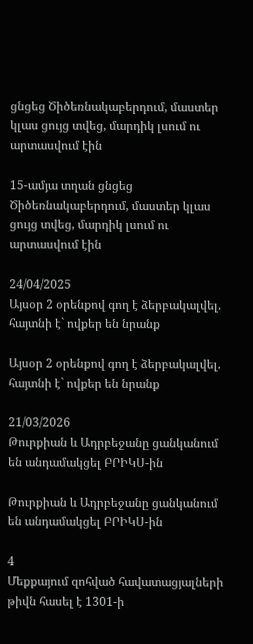ցնցեց Ծիծեռնակաբերդում, մաստեր կլաս ցույց տվեց, մարդիկ լսում ու արտասվում էին

15-ամյա տղան ցնցեց Ծիծեռնակաբերդում, մաստեր կլաս ցույց տվեց, մարդիկ լսում ու արտասվում էին

24/04/2025
Այսօր 2 օրենքով գող է ձերբակալվել. հայտնի է` ովքեր են նրանք

Այսօր 2 օրենքով գող է ձերբակալվել. հայտնի է` ովքեր են նրանք

21/03/2026
Թուրքիան և Ադրբեջանը ցանկանում են անդամակցել ԲՐԻԿՍ-ին

Թուրքիան և Ադրբեջանը ցանկանում են անդամակցել ԲՐԻԿՍ-ին

4
Մեքքայում զոհված հավատացյալների թիվն հասել է 1301-ի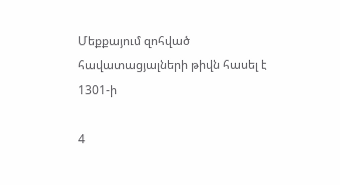Մեքքայում զոհված հավատացյալների թիվն հասել է 1301-ի

4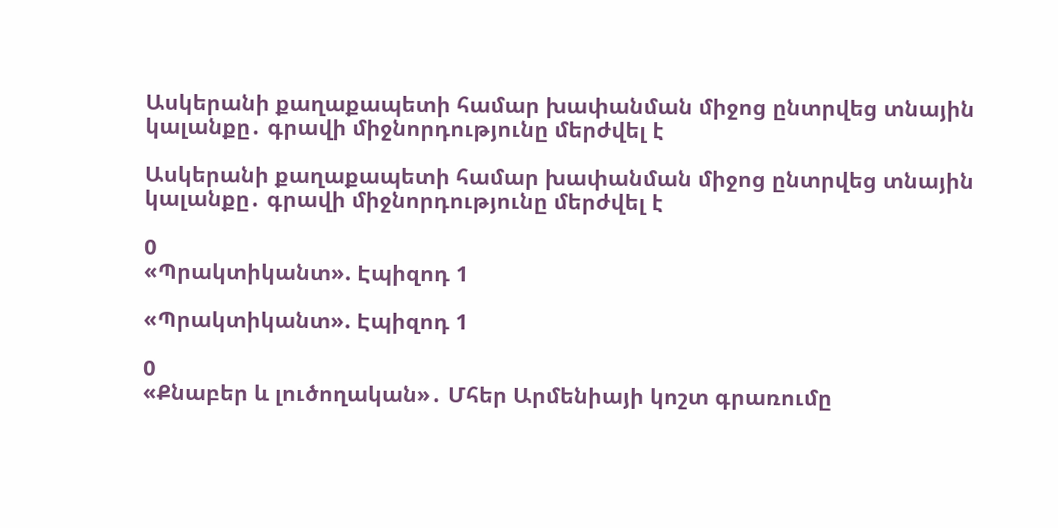Ասկերանի քաղաքապետի համար խափանման միջոց ընտրվեց տնային կալանքը․ գրավի միջնորդությունը մերժվել է

Ասկերանի քաղաքապետի համար խափանման միջոց ընտրվեց տնային կալանքը․ գրավի միջնորդությունը մերժվել է

0
«Պրակտիկանտ». Էպիզոդ 1

«Պրակտիկանտ». Էպիզոդ 1

0
«Քնաբեր և լուծողական»․ Մհեր Արմենիայի կոշտ գրառումը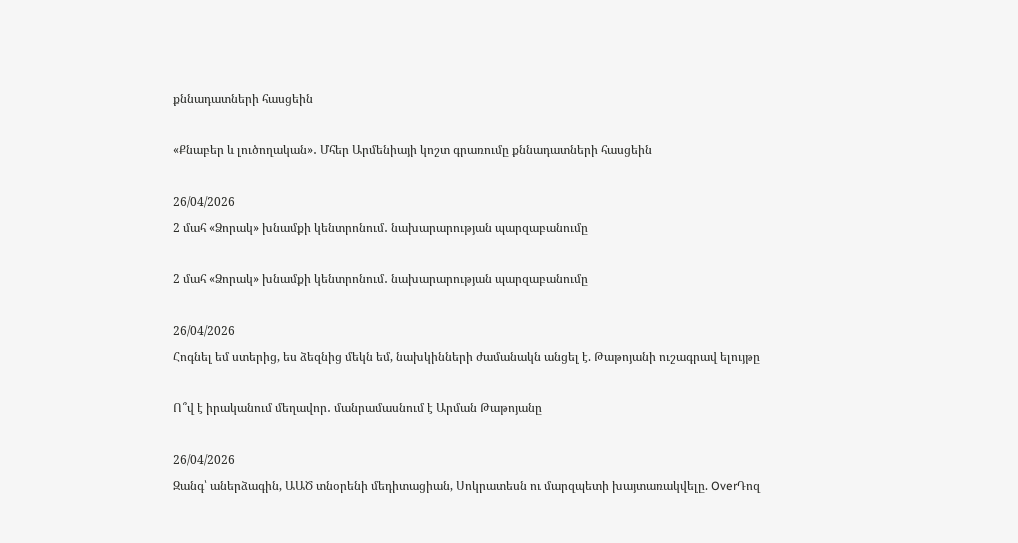քննադատների հասցեին

«Քնաբեր և լուծողական»․ Մհեր Արմենիայի կոշտ գրառումը քննադատների հասցեին

26/04/2026
2 մահ «Ձորակ» խնամքի կենտրոնում․ նախարարության պարզաբանումը

2 մահ «Ձորակ» խնամքի կենտրոնում․ նախարարության պարզաբանումը

26/04/2026
Հոգնել եմ ստերից, ես ձեզնից մեկն եմ, նախկինների ժամանակն անցել է. Թաթոյանի ուշագրավ ելույթը

Ո՞վ է իրականում մեղավոր․ մանրամասնում է Արման Թաթոյանը

26/04/2026
Զանգ՝ աներձագին, ԱԱԾ տնօրենի մեդիտացիան, Սոկրատեսն ու մարզպետի խայտառակվելը. OverԴոզ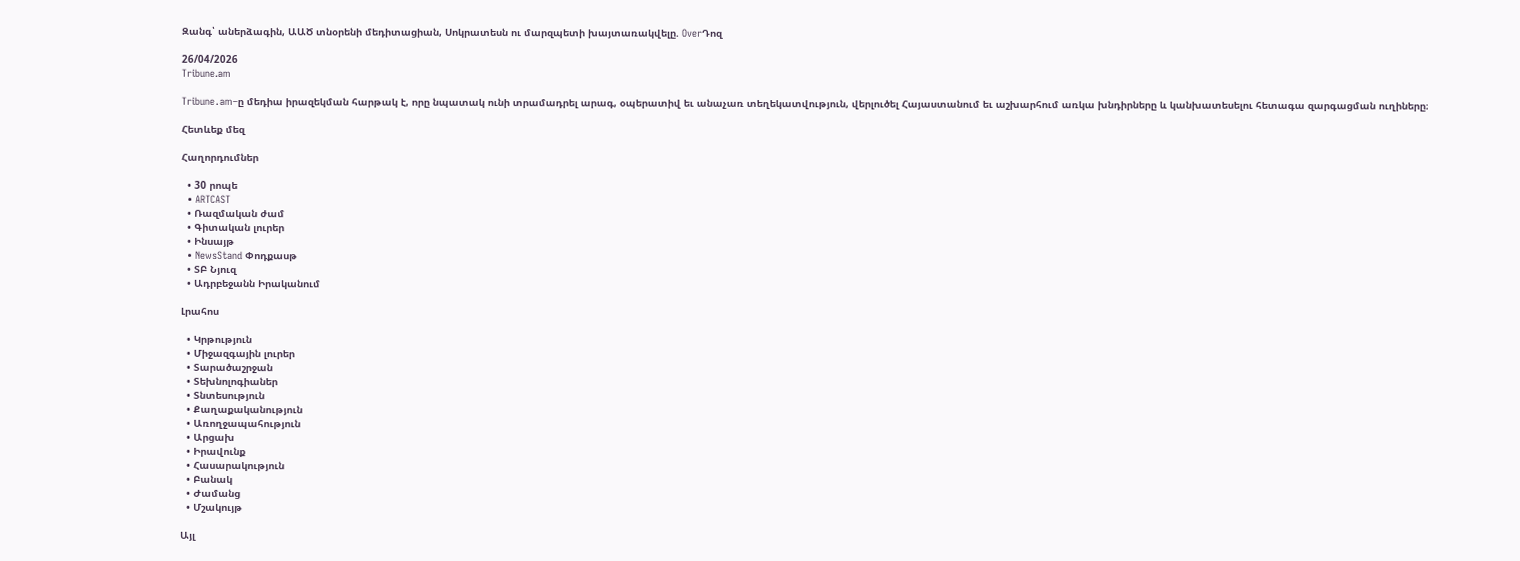Զանգ՝ աներձագին, ԱԱԾ տնօրենի մեդիտացիան, Սոկրատեսն ու մարզպետի խայտառակվելը. OverԴոզ

26/04/2026
Tribune.am

Tribune․am–ը մեդիա իրազեկման հարթակ է, որը նպատակ ունի տրամադրել արագ, օպերատիվ եւ անաչառ տեղեկատվություն, վերլուծել Հայաստանում եւ աշխարհում առկա խնդիրները և կանխատեսելու հետագա զարգացման ուղիները։

Հետևեք մեզ

Հաղորդումներ

  • 30 րոպե
  • ARTCAST
  • Ռազմական ժամ
  • Գիտական լուրեր
  • Ինսայթ
  • NewsStand Փոդքասթ
  • ՏԲ Նյուզ
  • Ադրբեջանն Իրականում

Լրահոս

  • Կրթություն
  • Միջազգային լուրեր
  • Տարածաշրջան
  • Տեխնոլոգիաներ
  • Տնտեսություն
  • Քաղաքականություն
  • Առողջապահություն
  • Արցախ
  • Իրավունք
  • Հասարակություն
  • Բանակ
  • Ժամանց
  • Մշակույթ

Այլ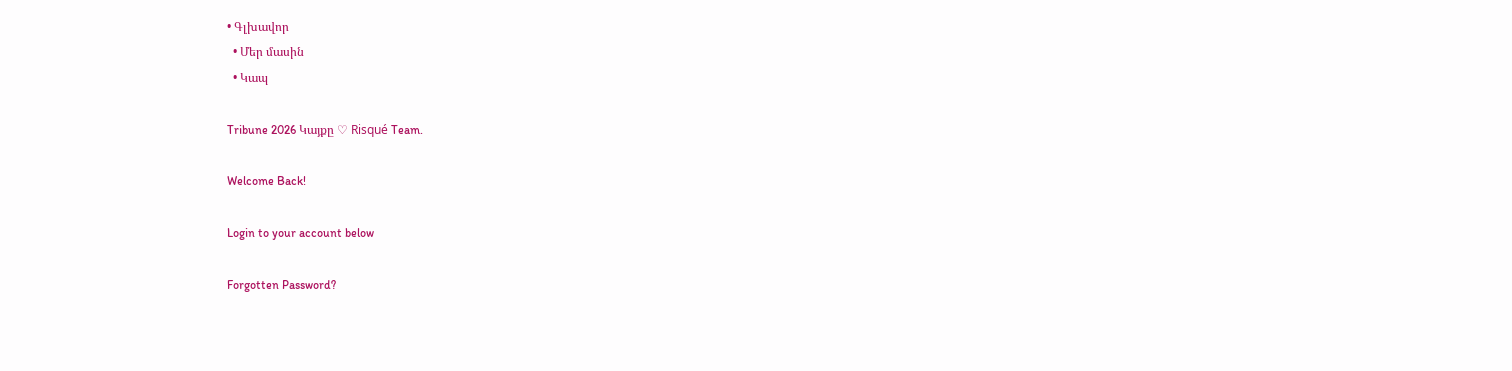• Գլխավոր
  • Մեր մասին
  • Կապ

Tribune 2026 Կայքը ♡ Risqué Team.

Welcome Back!

Login to your account below

Forgotten Password?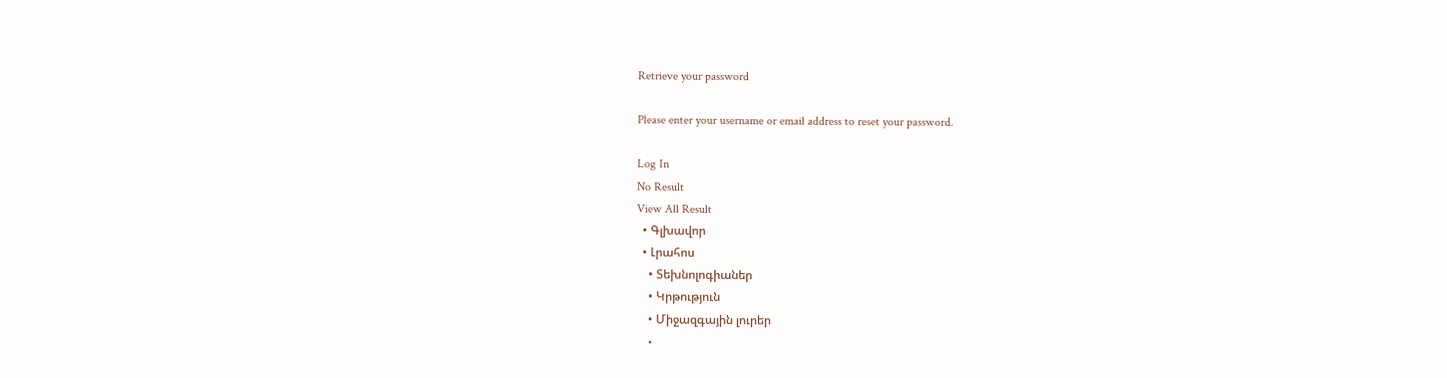Retrieve your password

Please enter your username or email address to reset your password.

Log In
No Result
View All Result
  • Գլխավոր
  • Լրահոս
    • Տեխնոլոգիաներ
    • Կրթություն
    • Միջազգային լուրեր
    •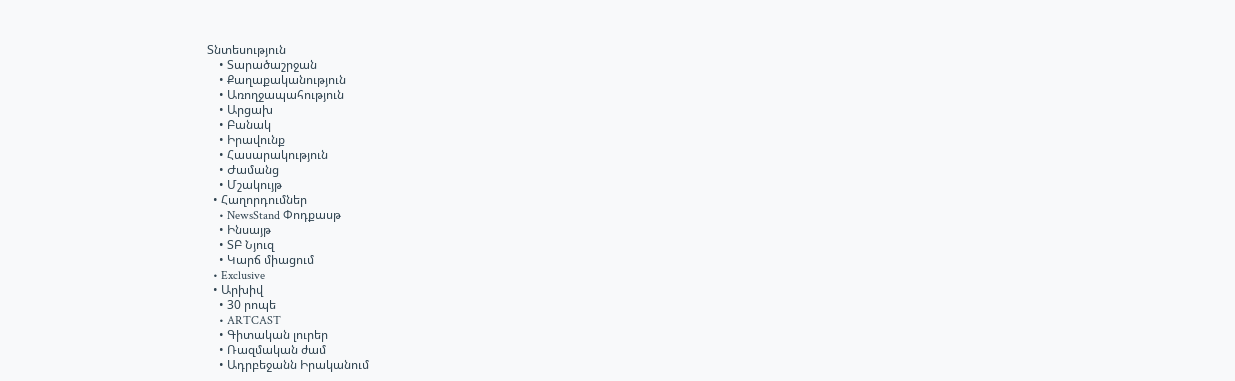Տնտեսություն
    • Տարածաշրջան
    • Քաղաքականություն
    • Առողջապահություն
    • Արցախ
    • Բանակ
    • Իրավունք
    • Հասարակություն
    • Ժամանց
    • Մշակույթ
  • Հաղորդումներ
    • NewsStand Փոդքասթ
    • Ինսայթ
    • ՏԲ Նյուզ
    • Կարճ միացում
  • Exclusive
  • Արխիվ
    • 30 րոպե
    • ARTCAST
    • Գիտական լուրեր
    • Ռազմական ժամ
    • Ադրբեջանն Իրականում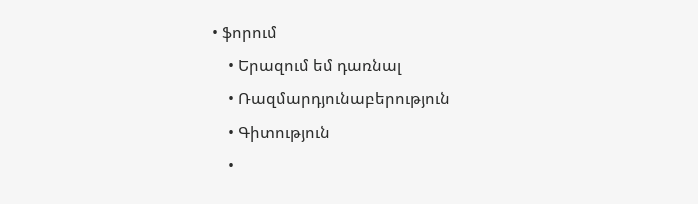• ֆորում
    • Երազում եմ դառնալ
    • Ռազմարդյունաբերություն
    • Գիտություն
    •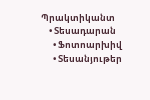Պրակտիկանտ
    • Տեսադարան
      • Ֆոտոարխիվ
      • Տեսանյութեր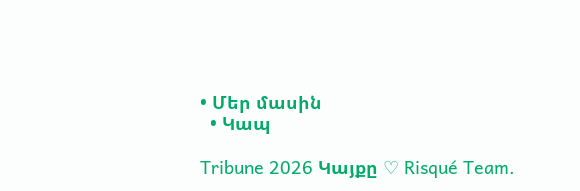• Մեր մասին
  • Կապ

Tribune 2026 Կայքը ♡ Risqué Team.